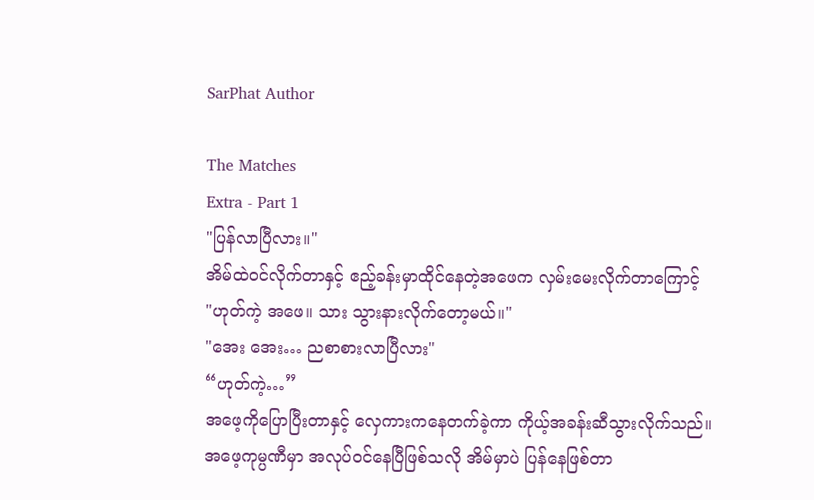SarPhat Author

The Matches
Extra - Part 1
"ပြန်လာပြီလား။"
အိမ်ထဲဝင်လိုက်တာနှင့် ဧည့်ခန်းမှာထိုင်နေတဲ့အဖေက လှမ်းမေးလိုက်တာကြောင့်
"ဟုတ်ကဲ့ အဖေ။ သား သွားနားလိုက်တော့မယ်။"
"အေး အေး… ညစာစားလာပြီလား"
“ဟုတ်ကဲ့…”
အဖေ့ကိုပြောပြီးတာနှင့် လှေကားကနေတက်ခဲ့ကာ ကိုယ့်အခန်းဆီသွားလိုက်သည်။
အဖေ့ကုမ္ပဏီမှာ အလုပ်ဝင်နေပြီဖြစ်သလို အိမ်မှာပဲ ပြန်နေဖြစ်တာ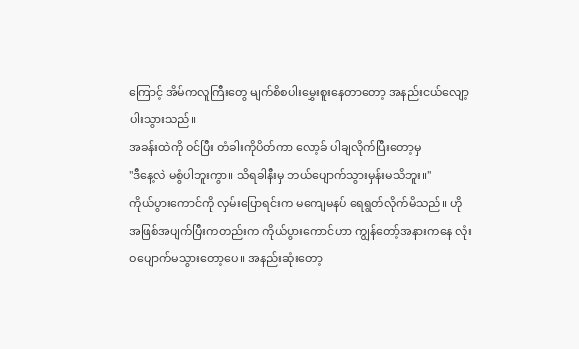ကြောင့် အိမ်ကလူကြီးတွေ မျက်စိစပါးမွှေးစူးနေတာတော့ အနည်းငယ်လျော့ပါးသွားသည်။
အခန်းထဲကို ဝင်ပြီး တံခါးကိုပိတ်ကာ လော့ခ် ပါချလိုက်ပြီးတော့မှ
"ဒီနေ့လဲ မစွံပါဘူးကွာ။ သိရခါနီးမှ ဘယ်ပျောက်သွားမှန်းမသိဘူး။"
ကိုယ်ပွားကောင်ကို လှမ်းပြောရင်းက မကျေမနပ် ရေရွတ်လိုက်မိသည်။ ဟိုအဖြစ်အပျက်ပြီးကတည်းက ကိုယ်ပွားကောင်ဟာ ကျွန်တော့်အနားကနေ လုံးဝပျောက်မသွားတော့ပေ။ အနည်းဆုံးတော့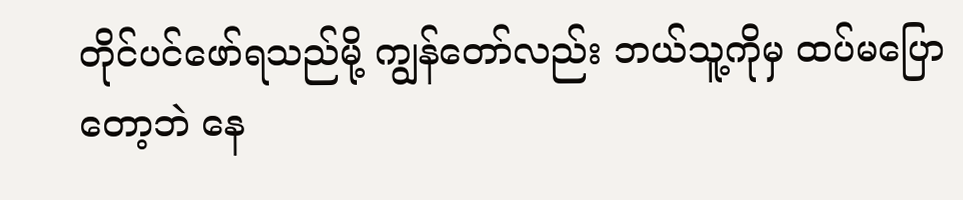တိုင်ပင်ဖော်ရသည်မို့ ကျွန်တော်လည်း ဘယ်သူ့ကိုမှ ထပ်မပြောတော့ဘဲ နေ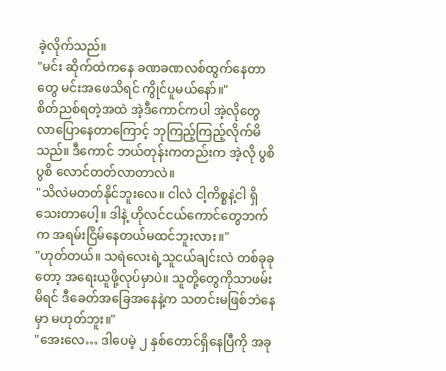ခဲ့လိုက်သည်။
"မင်း ဆိုက်ထဲကနေ ခဏခဏလစ်ထွက်နေတာတွေ မင်းအဖေသိရင် ကွိုင်ပူမယ်နော်။"
စိတ်ညစ်ရတဲ့အထဲ အဲ့ဒီကောင်ကပါ အဲ့လိုတွေလာပြောနေတာကြောင့် ဘုကြည့်ကြည့်လိုက်မိသည်။ ဒီကောင် ဘယ်တုန်းကတည်းက အဲ့လို ပွစိပွစိ လောင်တတ်လာတာလဲ။
"သိလဲမတတ်နိုင်ဘူးလေ။ ငါလဲ ငါ့ကိစ္စနဲ့ငါ ရှိသေးတာပေါ့။ ဒါနဲ့ ဟိုလင်ငယ်ကောင်တွေဘက်က အရမ်းငြိမ်နေတယ်မထင်ဘူးလား။"
"ဟုတ်တယ်။ သရဲလေးရဲ့သူငယ်ချင်းလဲ တစ်ခုခုတော့ အရေးယူဖို့လုပ်မှာပဲ။ သူတို့တွေကိုသာဖမ်းမိရင် ဒီခေတ်အခြေအနေနဲ့က သတင်းမဖြစ်ဘဲနေမှာ မဟုတ်ဘူး။"
"အေးလေ… ဒါပေမဲ့ ၂ နှစ်တောင်ရှိနေပြီကို အခု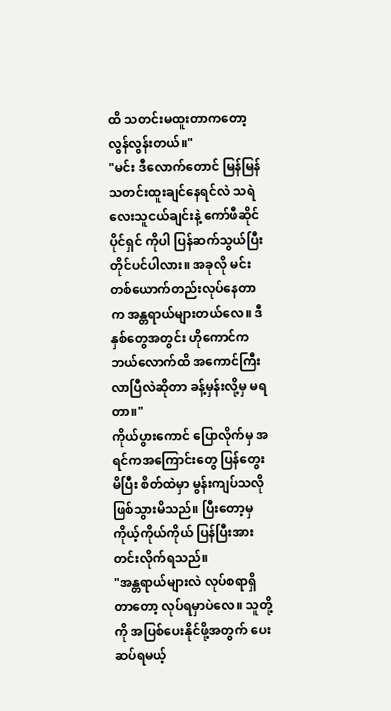ထိ သတင်းမထူးတာကတော့ လွန်လွန်းတယ်။"
"မင်း ဒီလောက်တောင် မြန်မြန် သတင်းထူးချင်နေရင်လဲ သရဲလေးသူငယ်ချင်းနဲ့ ကော်ဖီဆိုင်ပိုင်ရှင် ကိုပါ ပြန်ဆက်သွယ်ပြီး တိုင်ပင်ပါလား။ အခုလို မင်းတစ်ယောက်တည်းလုပ်နေတာက အန္တရာယ်များတယ်လေ။ ဒီနှစ်တွေအတွင်း ဟိုကောင်က ဘယ်လောက်ထိ အကောင်ကြီးလာပြီလဲဆိုတာ ခန့်မှန်းလို့မှ မရတာ။"
ကိုယ်ပွားကောင် ပြောလိုက်မှ အရင်ကအကြောင်းတွေ ပြန်တွေးမိပြီး စိတ်ထဲမှာ မွန်းကျပ်သလို ဖြစ်သွားမိသည်။ ပြီးတော့မှ ကိုယ့်ကိုယ်ကိုယ် ပြန်ပြီးအားတင်းလိုက်ရသည်။
"အန္တရာယ်များလဲ လုပ်စရာရှိတာတော့ လုပ်ရမှာပဲလေ။ သူတို့ကို အပြစ်ပေးနိုင်ဖို့အတွက် ပေးဆပ်ရမယ့်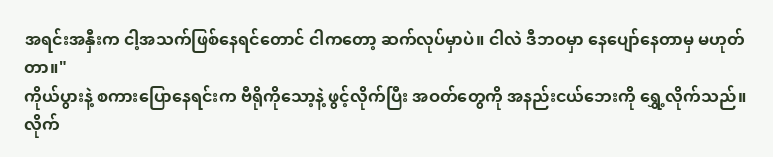အရင်းအနှီးက ငါ့အသက်ဖြစ်နေရင်တောင် ငါကတော့ ဆက်လုပ်မှာပဲ။ ငါလဲ ဒီဘဝမှာ နေပျော်နေတာမှ မဟုတ်တာ။"
ကိုယ်ပွားနဲ့ စကားပြောနေရင်းက ဗီရိုကိုသော့နဲ့ ဖွင့်လိုက်ပြီး အဝတ်တွေကို အနည်းငယ်ဘေးကို ရွှေ့လိုက်သည်။ လိုက်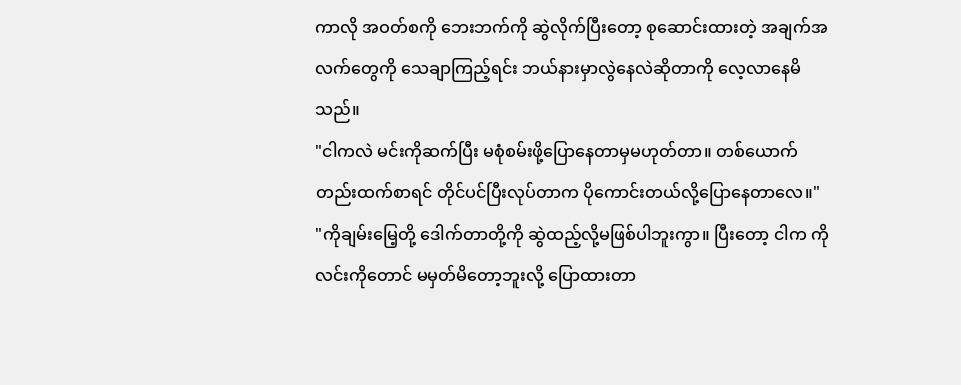ကာလို အဝတ်စကို ဘေးဘက်ကို ဆွဲလိုက်ပြီးတော့ စုဆောင်းထားတဲ့ အချက်အလက်တွေကို သေချာကြည့်ရင်း ဘယ်နားမှာလွဲနေလဲဆိုတာကို လေ့လာနေမိသည်။
"ငါကလဲ မင်းကိုဆက်ပြီး မစုံစမ်းဖို့ပြောနေတာမှမဟုတ်တာ။ တစ်ယောက်တည်းထက်စာရင် တိုင်ပင်ပြီးလုပ်တာက ပိုကောင်းတယ်လို့ပြောနေတာလေ။"
"ကိုချမ်းမြေ့တို့ ဒေါက်တာတို့ကို ဆွဲထည့်လို့မဖြစ်ပါဘူးကွာ။ ပြီးတော့ ငါက ကိုလင်းကိုတောင် မမှတ်မိတော့ဘူးလို့ ပြောထားတာ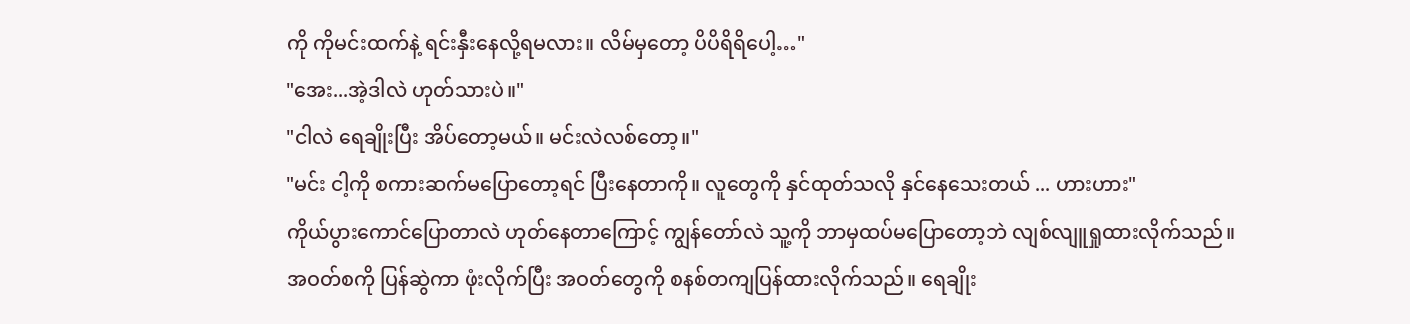ကို ကိုမင်းထက်နဲ့ ရင်းနှီးနေလို့ရမလား။ လိမ်မှတော့ ပိပိရိရိပေါ့…"
"အေး...အဲ့ဒါလဲ ဟုတ်သားပဲ။"
"ငါလဲ ရေချိုးပြီး အိပ်တော့မယ်။ မင်းလဲလစ်တော့။"
"မင်း ငါ့ကို စကားဆက်မပြောတော့ရင် ပြီးနေတာကို။ လူတွေကို နှင်ထုတ်သလို နှင်နေသေးတယ် ... ဟားဟား"
ကိုယ်ပွားကောင်ပြောတာလဲ ဟုတ်နေတာကြောင့် ကျွန်တော်လဲ သူ့ကို ဘာမှထပ်မပြောတော့ဘဲ လျစ်လျူရှုထားလိုက်သည်။
အဝတ်စကို ပြန်ဆွဲကာ ဖုံးလိုက်ပြီး အဝတ်တွေကို စနစ်တကျပြန်ထားလိုက်သည်။ ရေချိုး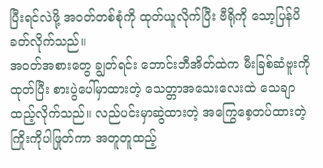ပြီးရင်လဲဖို့ အဝတ်တစ်စုံကို ထုတ်ယူလိုက်ပြီး ဗီရိုကို သော့ပြန်ပိခတ်လိုက်သည်။
အဝတ်အစားတွေ ချွတ်ရင်း ဘောင်းဘီအိတ်ထဲက မီးခြစ်ဆံဗူးကိုထုတ်ပြီး စားပွဲပေါ်မှာထားတဲ့ သေတ္တာအသေးလေးထဲ သေချာထည့်လိုက်သည်။ လည်ပင်းမှာဆွဲထားတဲ့ အကြွေစေ့တပ်ထားတဲ့ကြိုးကိုပါဖြုတ်ကာ အတူတူထည့်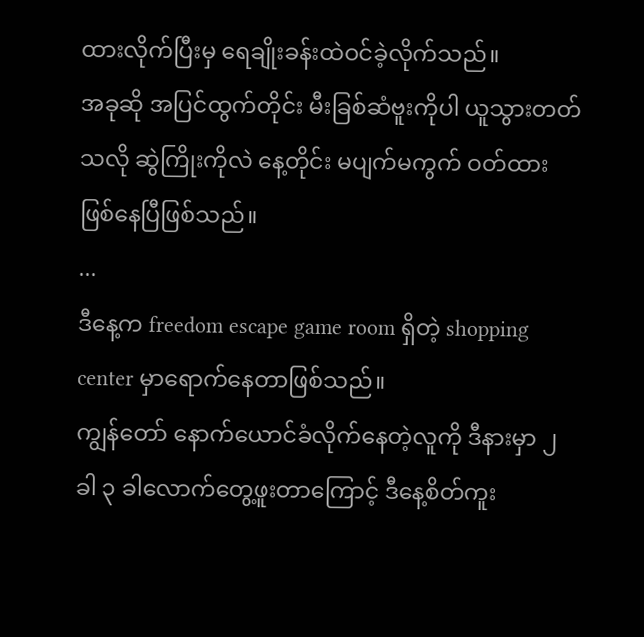ထားလိုက်ပြီးမှ ရေချိုးခန်းထဲဝင်ခဲ့လိုက်သည်။
အခုဆို အပြင်ထွက်တိုင်း မီးခြစ်ဆံဗူးကိုပါ ယူသွားတတ်သလို ဆွဲကြိုးကိုလဲ နေ့တိုင်း မပျက်မကွက် ဝတ်ထားဖြစ်နေပြီဖြစ်သည်။
...
ဒီနေ့က freedom escape game room ရှိတဲ့ shopping center မှာရောက်နေတာဖြစ်သည်။
ကျွန်တော် နောက်ယောင်ခံလိုက်နေတဲ့လူကို ဒီနားမှာ ၂ ခါ ၃ ခါလောက်တွေ့ဖူးတာကြောင့် ဒီနေ့စိတ်ကူး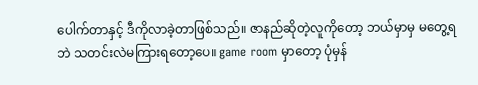ပေါက်တာနှင့် ဒီကိုလာခဲ့တာဖြစ်သည်။ ဇာနည်ဆိုတဲ့လူကိုတော့ ဘယ်မှာမှ မတွေ့ရဘဲ သတင်းလဲမကြားရတော့ပေ။ game room မှာတော့ ပုံမှန်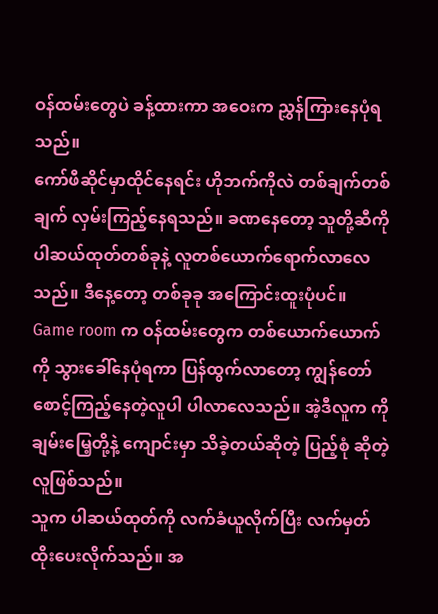ဝန်ထမ်းတွေပဲ ခန့်ထားကာ အဝေးက ညွှန်ကြားနေပုံရသည်။
ကော်ဖီဆိုင်မှာထိုင်နေရင်း ဟိုဘက်ကိုလဲ တစ်ချက်တစ်ချက် လှမ်းကြည့်နေရသည်။ ခဏနေတော့ သူတို့ဆီကို ပါဆယ်ထုတ်တစ်ခုနဲ့ လူတစ်ယောက်ရောက်လာလေသည်။ ဒီနေ့တော့ တစ်ခုခု အကြောင်းထူးပုံပင်။
Game room က ဝန်ထမ်းတွေက တစ်ယောက်ယောက်ကို သွားခေါ်နေပုံရကာ ပြန်ထွက်လာတော့ ကျွန်တော်စောင့်ကြည့်နေတဲ့လူပါ ပါလာလေသည်။ အဲ့ဒီလူက ကိုချမ်းမြေ့တို့နဲ့ ကျောင်းမှာ သိခဲ့တယ်ဆိုတဲ့ ပြည့်စုံ ဆိုတဲ့လူဖြစ်သည်။
သူက ပါဆယ်ထုတ်ကို လက်ခံယူလိုက်ပြီး လက်မှတ်ထိုးပေးလိုက်သည်။ အ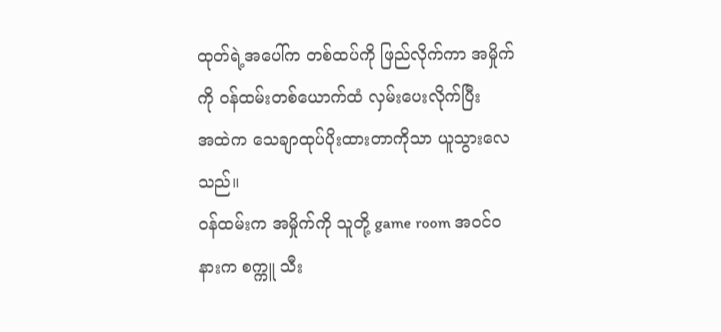ထုတ်ရဲ့အပေါ်က တစ်ထပ်ကို ဖြည်လိုက်ကာ အမှိုက်ကို ဝန်ထမ်းတစ်ယောက်ထံ လှမ်းပေးလိုက်ပြီး
အထဲက သေချာထုပ်ပိုးထားတာကိုသာ ယူသွားလေသည်။
ဝန်ထမ်းက အမှိုက်ကို သူတို့ game room အဝင်ဝနားက စက္ကူ သီး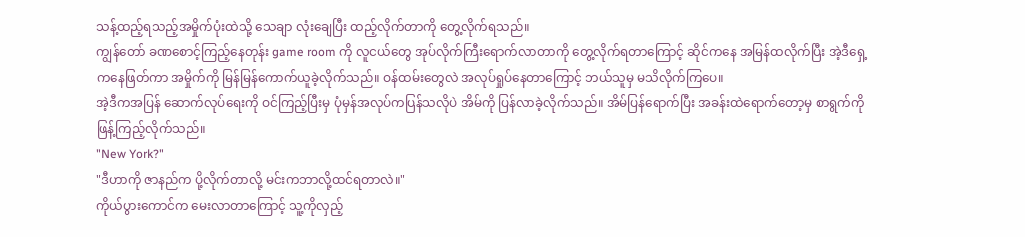သန့်ထည့်ရသည့်အမှိုက်ပုံးထဲသို့ သေချာ လုံးချေပြီး ထည့်လိုက်တာကို တွေ့လိုက်ရသည်။
ကျွန်တော် ခဏစောင့်ကြည့်နေတုန်း game room ကို လူငယ်တွေ အုပ်လိုက်ကြီးရောက်လာတာကို တွေ့လိုက်ရတာကြောင့် ဆိုင်ကနေ အမြန်ထလိုက်ပြီး အဲ့ဒီရှေ့ကနေဖြတ်ကာ အမှိုက်ကို မြန်မြန်ကောက်ယူခဲ့လိုက်သည်။ ဝန်ထမ်းတွေလဲ အလုပ်ရှုပ်နေတာကြောင့် ဘယ်သူမှ မသိလိုက်ကြပေ။
အဲ့ဒီကအပြန် ဆောက်လုပ်ရေးကို ဝင်ကြည့်ပြီးမှ ပုံမှန်အလုပ်ကပြန်သလိုပဲ အိမ်ကို ပြန်လာခဲ့လိုက်သည်။ အိမ်ပြန်ရောက်ပြီး အခန်းထဲရောက်တော့မှ စာရွက်ကို ဖြန့်ကြည့်လိုက်သည်။
"New York?"
"ဒီဟာကို ဇာနည်က ပို့လိုက်တာလို့ မင်းကဘာလို့ထင်ရတာလဲ။"
ကိုယ်ပွားကောင်က မေးလာတာကြောင့် သူ့ကိုလှည့်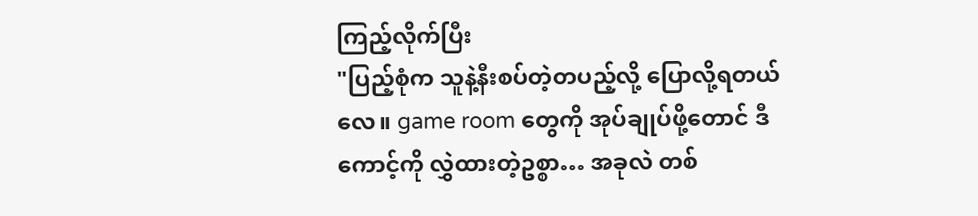ကြည့်လိုက်ပြီး
"ပြည့်စုံက သူနဲ့နီးစပ်တဲ့တပည့်လို့ ပြောလို့ရတယ်လေ။ game room တွေကို အုပ်ချုပ်ဖို့တောင် ဒီကောင့်ကို လွှဲထားတဲ့ဥစ္စာ… အခုလဲ တစ်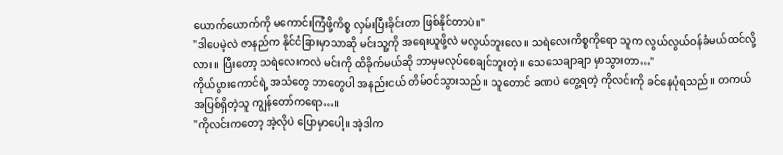ယောက်ယောက်ကို မကောင်းကြံဖို့ကိစ္စ လှမ်းပြီးခိုင်းတာ ဖြစ်နိုင်တာပဲ။"
"ဒါပေမဲ့လဲ ဇာနည်က နိုင်ငံခြားမှာသာဆို မင်းသူ့ကို အရေးယူဖို့လဲ မလွယ်ဘူးလေ။ သရဲလေးကိစ္စကိုရော သူက လွယ်လွယ်ဝန်ခံမယ်ထင်လို့လား။ ပြီးတော့ သရဲလေးကလဲ မင်းကို ထိခိုက်မယ်ဆို ဘာမှမလုပ်စေချင်ဘူးတဲ့။ သေသေချာချာ မှာသွားတာ…"
ကိုယ်ပွားကောင်ရဲ့ အသံတွေ ဘာတွေပါ အနည်းငယ် တိမ်ဝင်သွားသည်။ သူတောင် ခဏပဲ တွေ့ရတဲ့ ကိုလင်းကို ခင်နေပုံရသည်။ တကယ် အပြစ်ရှိတဲ့သူ ကျွန်တော်ကရော…။
"ကိုလင်းကတော့ အဲ့လိုပဲ ပြောမှာပေါ့။ အဲ့ဒါက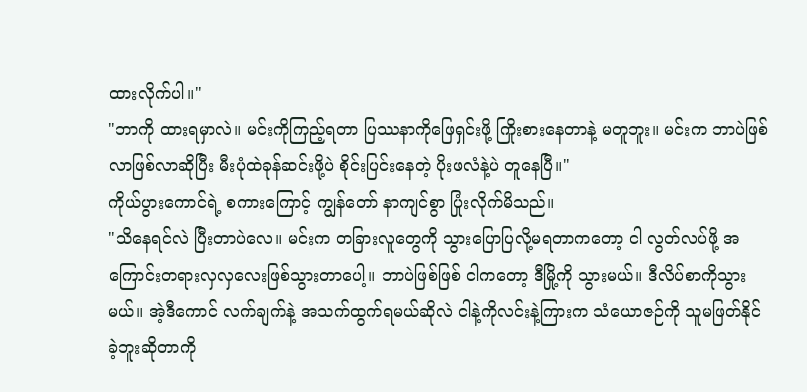ထားလိုက်ပါ။"
"ဘာကို ထားရမှာလဲ။ မင်းကိုကြည့်ရတာ ပြဿနာကိုဖြေရှင်းဖို့ ကြိုးစားနေတာနဲ့ မတူဘူး။ မင်းက ဘာပဲဖြစ်လာဖြစ်လာဆိုပြီး မီးပုံထဲခုန်ဆင်းဖို့ပဲ စိုင်းပြင်းနေတဲ့ ပိုးဖလံနဲ့ပဲ တူနေပြီ။"
ကိုယ်ပွားကောင်ရဲ့ စကားကြောင့် ကျွန်တော် နာကျင်စွာ ပြုံးလိုက်မိသည်။
"သိနေရင်လဲ ပြီးတာပဲလေ။ မင်းက တခြားလူတွေကို သွားပြောပြလို့မရတာကတော့ ငါ လွတ်လပ်ဖို့ အကြောင်းတရားလှလှလေးဖြစ်သွားတာပေါ့။ ဘာပဲဖြစ်ဖြစ် ငါကတော့ ဒီမြို့ကို သွားမယ်။ ဒီလိပ်စာကိုသွားမယ်။ အဲ့ဒီကောင် လက်ချက်နဲ့ အသက်ထွက်ရမယ်ဆိုလဲ ငါနဲ့ကိုလင်းနဲ့ကြားက သံယောဇဉ်ကို သူမဖြတ်နိုင်ခဲ့ဘူးဆိုတာကို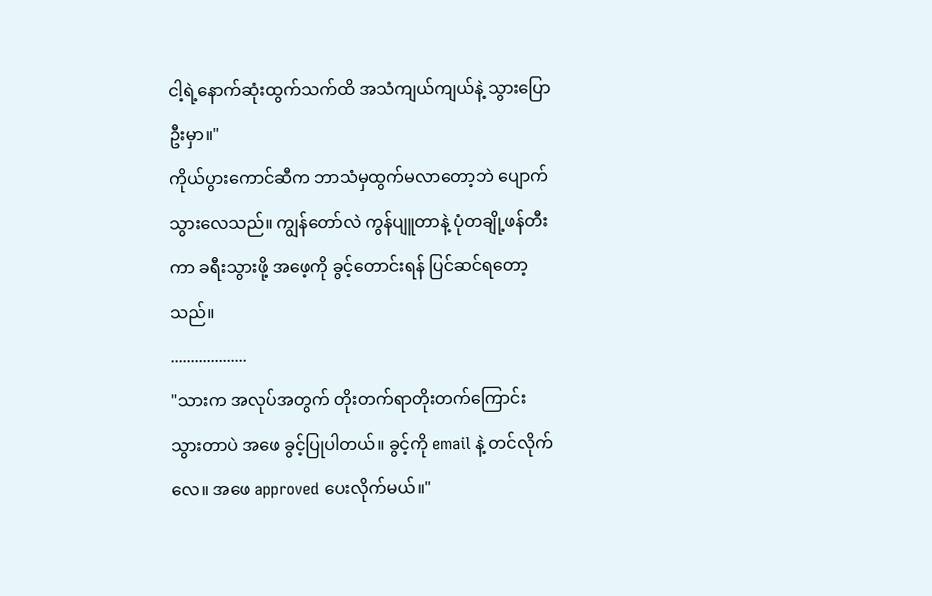ငါ့ရဲ့နောက်ဆုံးထွက်သက်ထိ အသံကျယ်ကျယ်နဲ့ သွားပြောဦးမှာ။"
ကိုယ်ပွားကောင်ဆီက ဘာသံမှထွက်မလာတော့ဘဲ ပျောက်သွားလေသည်။ ကျွန်တော်လဲ ကွန်ပျူတာနဲ့ ပုံတချို့ဖန်တီးကာ ခရီးသွားဖို့ အဖေ့ကို ခွင့်တောင်းရန် ပြင်ဆင်ရတော့သည်။
...................
"သားက အလုပ်အတွက် တိုးတက်ရာတိုးတက်ကြောင်းသွားတာပဲ အဖေ ခွင့်ပြုပါတယ်။ ခွင့်ကို email နဲ့ တင်လိုက်လေ။ အဖေ approved ပေးလိုက်မယ်။"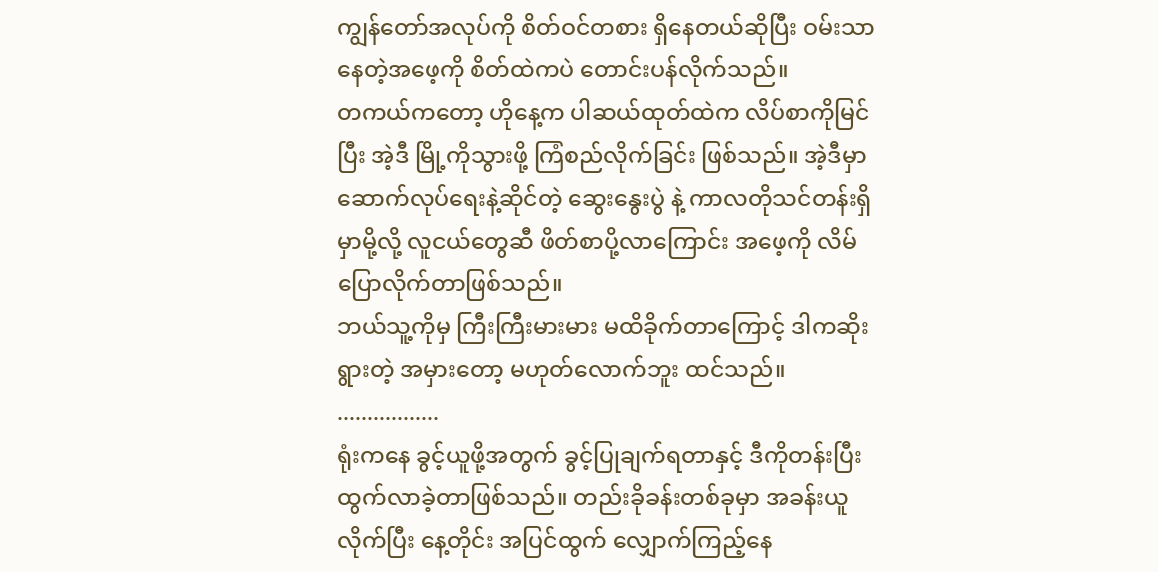ကျွန်တော်အလုပ်ကို စိတ်ဝင်တစား ရှိနေတယ်ဆိုပြီး ဝမ်းသာနေတဲ့အဖေ့ကို စိတ်ထဲကပဲ တောင်းပန်လိုက်သည်။
တကယ်ကတော့ ဟိုနေ့က ပါဆယ်ထုတ်ထဲက လိပ်စာကိုမြင်ပြီး အဲ့ဒီ မြို့ကိုသွားဖို့ ကြံစည်လိုက်ခြင်း ဖြစ်သည်။ အဲ့ဒီမှာ ဆောက်လုပ်ရေးနဲ့ဆိုင်တဲ့ ဆွေးနွေးပွဲ နဲ့ ကာလတိုသင်တန်းရှိမှာမို့လို့ လူငယ်တွေဆီ ဖိတ်စာပို့လာကြောင်း အဖေ့ကို လိမ်ပြောလိုက်တာဖြစ်သည်။
ဘယ်သူ့ကိုမှ ကြီးကြီးမားမား မထိခိုက်တာကြောင့် ဒါကဆိုးရွားတဲ့ အမှားတော့ မဟုတ်လောက်ဘူး ထင်သည်။
.................
ရုံးကနေ ခွင့်ယူဖို့အတွက် ခွင့်ပြုချက်ရတာနှင့် ဒီကိုတန်းပြီးထွက်လာခဲ့တာဖြစ်သည်။ တည်းခိုခန်းတစ်ခုမှာ အခန်းယူလိုက်ပြီး နေ့တိုင်း အပြင်ထွက် လျှောက်ကြည့်နေ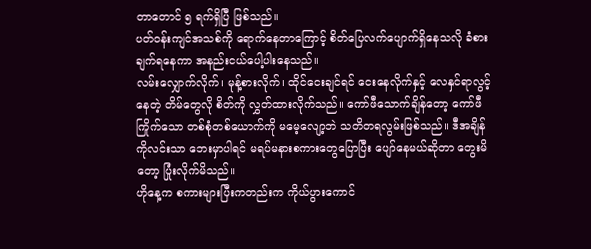တာတောင် ၅ ရက်ရှိပြီ ဖြစ်သည်။
ပတ်ဝန်းကျင်အသစ်ကို ရောက်နေတာကြောင့် စိတ်ပြေလက်ပျောက်ရှိနေသလို ခံစားချက်ရနေကာ အနည်းငယ်ပေါ့ပါးနေသည်။
လမ်းလျှောက်လိုက်၊ မုန့်စားလိုက်၊ ထိုင်ငေးချင်ရင် ငေးနေလိုက်နှင့် လေနှင်ရာလွင့်နေတဲ့ တိမ်တွေလို စိတ်ကို လွှတ်ထားလိုက်သည်။ ကော်ဖီသောက်ချိန်တော့ ကော်ဖီကြိုက်သော တစ်စုံတစ်ယောက်ကို မမေ့လျော့ဘဲ သတိတရလွမ်းဖြစ်သည်။ ဒီအချိန် ကိုလင်းသာ ဘေးမှာပါရင် မရပ်မနားစကားတွေပြောပြီး ပျော်နေမယ်ဆိုတာ တွေးမိတော့ ပြုံးလိုက်မိသည်။
ဟိုနေ့က စကားများပြီးကတည်းက ကိုယ်ပွားကောင်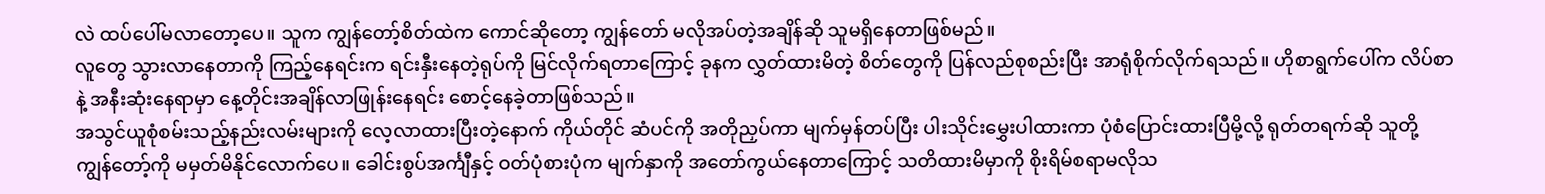လဲ ထပ်ပေါ်မလာတော့ပေ။ သူက ကျွန်တော့်စိတ်ထဲက ကောင်ဆိုတော့ ကျွန်တော် မလိုအပ်တဲ့အချိန်ဆို သူမရှိနေတာဖြစ်မည်။
လူတွေ သွားလာနေတာကို ကြည့်နေရင်းက ရင်းနှီးနေတဲ့ရုပ်ကို မြင်လိုက်ရတာကြောင့် ခုနက လွှတ်ထားမိတဲ့ စိတ်တွေကို ပြန်လည်စုစည်းပြီး အာရုံစိုက်လိုက်ရသည်။ ဟိုစာရွက်ပေါ်က လိပ်စာနဲ့ အနီးဆုံးနေရာမှာ နေ့တိုင်းအချိန်လာဖြုန်းနေရင်း စောင့်နေခဲ့တာဖြစ်သည်။
အသွင်ယူစုံစမ်းသည့်နည်းလမ်းများကို လေ့လာထားပြီးတဲ့နောက် ကိုယ်တိုင် ဆံပင်ကို အတိုညှပ်ကာ မျက်မှန်တပ်ပြီး ပါးသိုင်းမွှေးပါထားကာ ပုံစံပြောင်းထားပြီမို့လို့ ရုတ်တရက်ဆို သူတို့ ကျွန်တော့်ကို မမှတ်မိနိုင်လောက်ပေ။ ခေါင်းစွပ်အင်္ကျီနှင့် ဝတ်ပုံစားပုံက မျက်နှာကို အတော်ကွယ်နေတာကြောင့် သတိထားမိမှာကို စိုးရိမ်စရာမလိုသ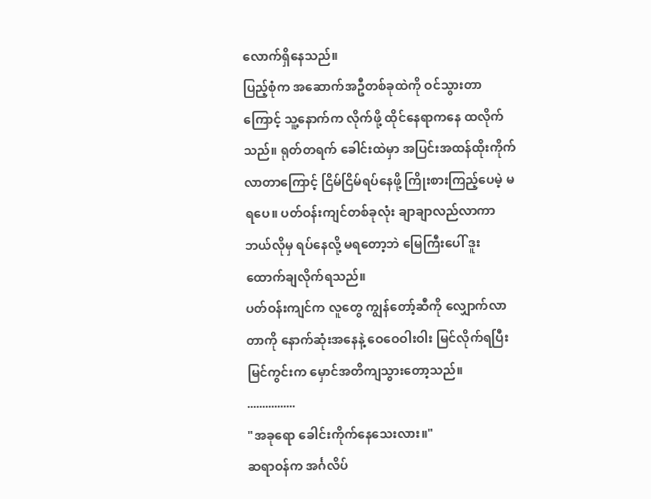လောက်ရှိနေသည်။
ပြည့်စုံက အဆောက်အဦတစ်ခုထဲကို ဝင်သွားတာကြောင့် သူ့နောက်က လိုက်ဖို့ ထိုင်နေရာကနေ ထလိုက်သည်။ ရုတ်တရက် ခေါင်းထဲမှာ အပြင်းအထန်ထိုးကိုက်လာတာကြောင့် ငြိမ်ငြိမ်ရပ်နေဖို့ ကြိုးစားကြည့်ပေမဲ့ မရပေ။ ပတ်ဝန်းကျင်တစ်ခုလုံး ချာချာလည်လာကာ ဘယ်လိုမှ ရပ်နေလို့ မရတော့ဘဲ မြေကြီးပေါ် ဒူးထောက်ချလိုက်ရသည်။
ပတ်ဝန်းကျင်က လူတွေ ကျွန်တော့်ဆီကို လျှောက်လာတာကို နောက်ဆုံးအနေနဲ့ ဝေဝေဝါးဝါး မြင်လိုက်ရပြီး မြင်ကွင်းက မှောင်အတိကျသွားတော့သည်။
................
"အခုရော ခေါင်းကိုက်နေသေးလား။"
ဆရာဝန်က အင်္ဂလိပ်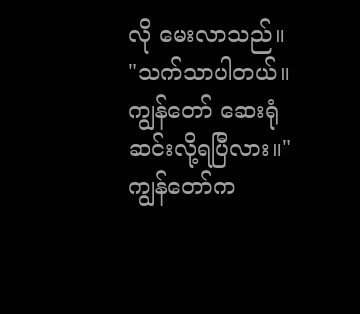လို မေးလာသည်။
"သက်သာပါတယ်။ ကျွန်တော် ဆေးရုံဆင်းလို့ရပြီလား။"
ကျွန်တော်က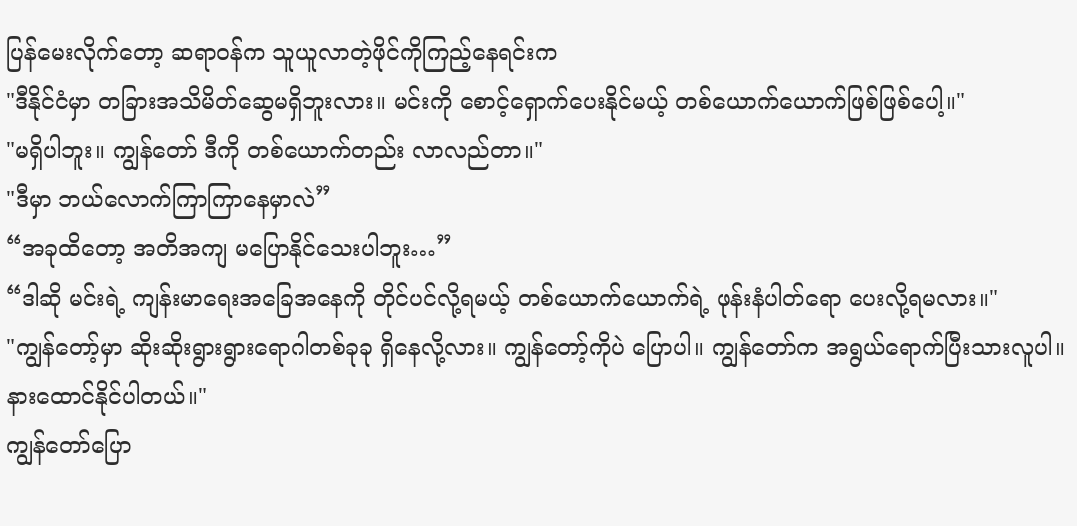ပြန်မေးလိုက်တော့ ဆရာဝန်က သူယူလာတဲ့ဖိုင်ကိုကြည့်နေရင်းက
"ဒီနိုင်ငံမှာ တခြားအသိမိတ်ဆွေမရှိဘူးလား။ မင်းကို စောင့်ရှောက်ပေးနိုင်မယ့် တစ်ယောက်ယောက်ဖြစ်ဖြစ်ပေါ့။"
"မရှိပါဘူး။ ကျွန်တော် ဒီကို တစ်ယောက်တည်း လာလည်တာ။"
"ဒီမှာ ဘယ်လောက်ကြာကြာနေမှာလဲ”
“အခုထိတော့ အတိအကျ မပြောနိုင်သေးပါဘူး…”
“ဒါဆို မင်းရဲ့ ကျန်းမာရေးအခြေအနေကို တိုင်ပင်လို့ရမယ့် တစ်ယောက်ယောက်ရဲ့ ဖုန်းနံပါတ်ရော ပေးလို့ရမလား။"
"ကျွန်တော့်မှာ ဆိုးဆိုးရွားရွားရောဂါတစ်ခုခု ရှိနေလို့လား။ ကျွန်တော့်ကိုပဲ ပြောပါ။ ကျွန်တော်က အရွယ်ရောက်ပြီးသားလူပါ။ နားထောင်နိုင်ပါတယ်။"
ကျွန်တော်ပြော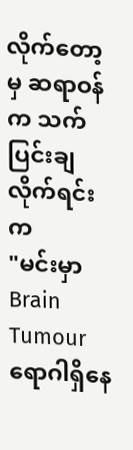လိုက်တော့မှ ဆရာဝန်က သက်ပြင်းချလိုက်ရင်းက
"မင်းမှာ Brain Tumour ရောဂါရှိနေ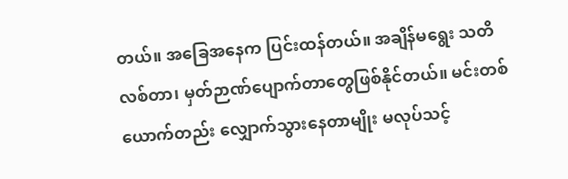တယ်။ အခြေအနေက ပြင်းထန်တယ်။ အချိန်မရွေး သတိလစ်တာ၊ မှတ်ဉာဏ်ပျောက်တာတွေဖြစ်နိုင်တယ်။ မင်းတစ်ယောက်တည်း လျှောက်သွားနေတာမျိုး မလုပ်သင့်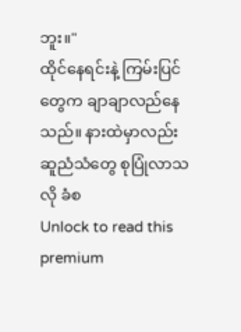ဘူး။"
ထိုင်နေရင်းနဲ့ ကြမ်းပြင်တွေက ချာချာလည်နေသည်။ နားထဲမှာလည်း ဆူညံသံတွေ စုပြုံလာသလို ခံစ
Unlock to read this premium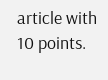article with 10 points.